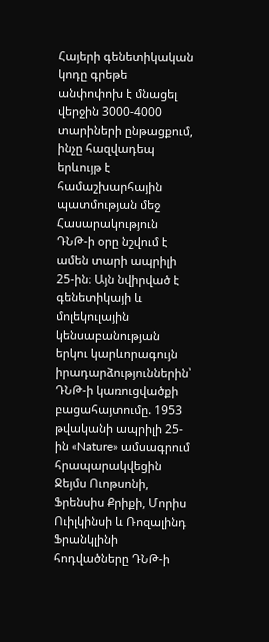Հայերի գենետիկական կոդը գրեթե անփոփոխ է մնացել վերջին 3000-4000 տարիների ընթացքում, ինչը հազվադեպ երևույթ է համաշխարհային պատմության մեջ
Հասարակություն
ԴՆԹ-ի օրը նշվում է ամեն տարի ապրիլի 25-ին։ Այն նվիրված է գենետիկայի և մոլեկուլային կենսաբանության երկու կարևորագույն իրադարձություններին՝ ԴՆԹ-ի կառուցվածքի բացահայտումը. 1953 թվականի ապրիլի 25-ին «Nature» ամսագրում հրապարակվեցին Ջեյմս Ուոթսոնի, Ֆրենսիս Քրիքի, Մորիս Ուիլկինսի և Ռոզալինդ Ֆրանկլինի հոդվածները ԴՆԹ-ի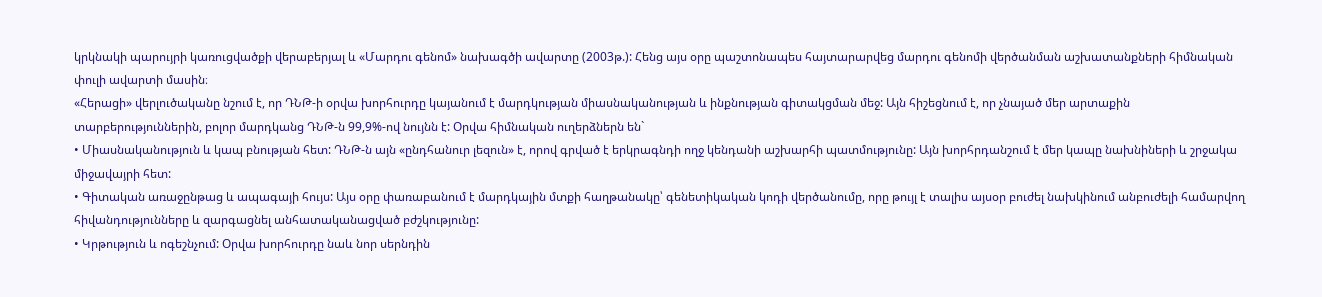կրկնակի պարույրի կառուցվածքի վերաբերյալ և «Մարդու գենոմ» նախագծի ավարտը (2003թ.): Հենց այս օրը պաշտոնապես հայտարարվեց մարդու գենոմի վերծանման աշխատանքների հիմնական փուլի ավարտի մասին։
«Հերացի» վերլուծականը նշում է, որ ԴՆԹ-ի օրվա խորհուրդը կայանում է մարդկության միասնականության և ինքնության գիտակցման մեջ: Այն հիշեցնում է, որ չնայած մեր արտաքին տարբերություններին, բոլոր մարդկանց ԴՆԹ-ն 99,9%-ով նույնն է: Օրվա հիմնական ուղերձներն են`
• Միասնականություն և կապ բնության հետ: ԴՆԹ-ն այն «ընդհանուր լեզուն» է, որով գրված է երկրագնդի ողջ կենդանի աշխարհի պատմությունը: Այն խորհրդանշում է մեր կապը նախնիների և շրջակա միջավայրի հետ:
• Գիտական առաջընթաց և ապագայի հույս: Այս օրը փառաբանում է մարդկային մտքի հաղթանակը՝ գենետիկական կոդի վերծանումը, որը թույլ է տալիս այսօր բուժել նախկինում անբուժելի համարվող հիվանդությունները և զարգացնել անհատականացված բժշկությունը:
• Կրթություն և ոգեշնչում: Օրվա խորհուրդը նաև նոր սերնդին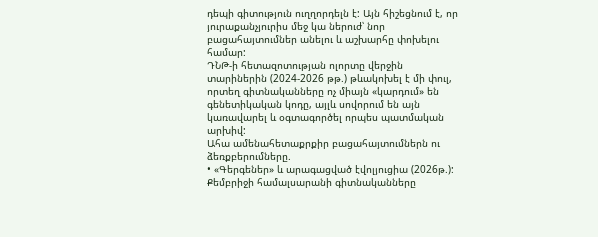դեպի գիտություն ուղղորդելն է: Այն հիշեցնում է, որ յուրաքանչյուրիս մեջ կա ներուժ՝ նոր բացահայտումներ անելու և աշխարհը փոխելու համար:
ԴՆԹ-ի հետազոտության ոլորտը վերջին տարիներին (2024-2026 թթ.) թևակոխել է մի փուլ, որտեղ գիտնականները ոչ միայն «կարդում» են գենետիկական կոդը, այլև սովորում են այն կառավարել և օգտագործել որպես պատմական արխիվ:
Ահա ամենահետաքրքիր բացահայտումներն ու ձեռքբերումները.
• «Գերգեներ» և արագացված էվոլյուցիա (2026թ.): Քեմբրիջի համալսարանի գիտնականները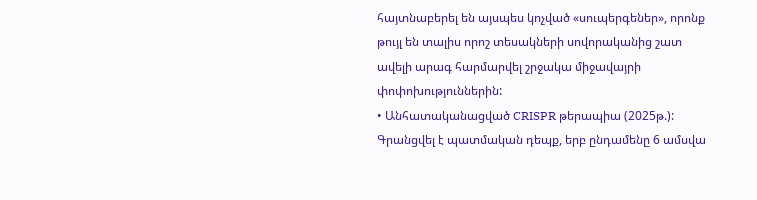հայտնաբերել են այսպես կոչված «սուպերգեներ», որոնք թույլ են տալիս որոշ տեսակների սովորականից շատ ավելի արագ հարմարվել շրջակա միջավայրի փոփոխություններին:
• Անհատականացված CRISPR թերապիա (2025թ.): Գրանցվել է պատմական դեպք, երբ ընդամենը 6 ամսվա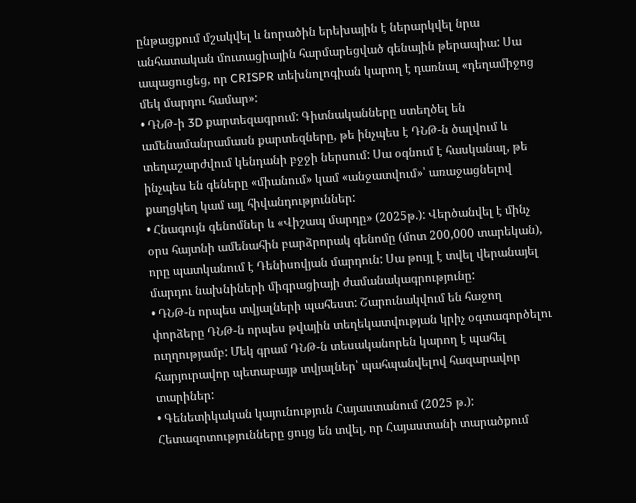ընթացքում մշակվել և նորածին երեխային է ներարկվել նրա անհատական մուտացիային հարմարեցված գենային թերապիա: Սա ապացուցեց, որ CRISPR տեխնոլոգիան կարող է դառնալ «դեղամիջոց մեկ մարդու համար»:
• ԴՆԹ-ի 3D քարտեզագրում: Գիտնականները ստեղծել են ամենամանրամասն քարտեզները, թե ինչպես է ԴՆԹ-ն ծալվում և տեղաշարժվում կենդանի բջջի ներսում: Սա օգնում է հասկանալ, թե ինչպես են գեները «միանում» կամ «անջատվում»՝ առաջացնելով քաղցկեղ կամ այլ հիվանդություններ:
• Հնագույն գենոմներ և «Վիշապ մարդը» (2025թ.): Վերծանվել է մինչ օրս հայտնի ամենահին բարձրորակ գենոմը (մոտ 200,000 տարեկան), որը պատկանում է Դենիսովյան մարդուն: Սա թույլ է տվել վերանայել մարդու նախնիների միգրացիայի ժամանակագրությունը:
• ԴՆԹ-ն որպես տվյալների պահեստ: Շարունակվում են հաջող փորձերը ԴՆԹ-ն որպես թվային տեղեկատվության կրիչ օգտագործելու ուղղությամբ: Մեկ գրամ ԴՆԹ-ն տեսականորեն կարող է պահել հարյուրավոր պետաբայթ տվյալներ՝ պահպանվելով հազարավոր տարիներ:
• Գենետիկական կայունություն Հայաստանում (2025 թ.): Հետազոտությունները ցույց են տվել, որ Հայաստանի տարածքում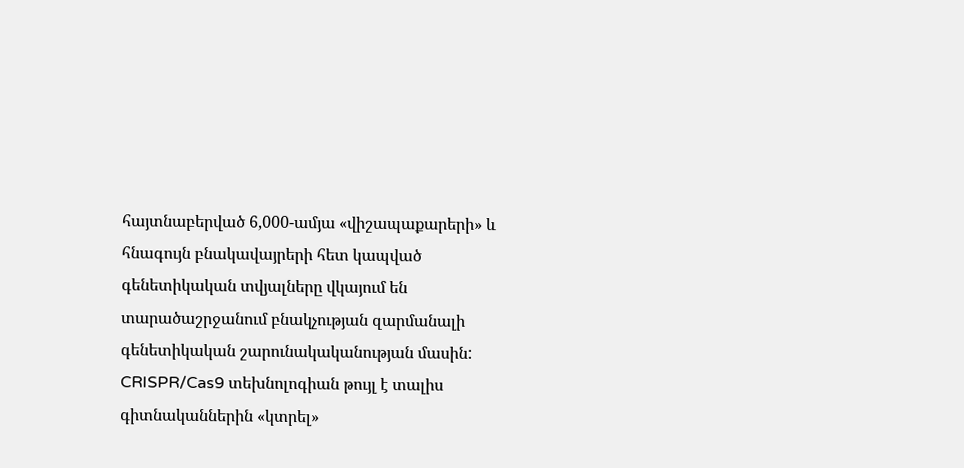հայտնաբերված 6,000-ամյա «վիշապաքարերի» և հնագույն բնակավայրերի հետ կապված գենետիկական տվյալները վկայում են տարածաշրջանում բնակչության զարմանալի գենետիկական շարունակականության մասին:
CRISPR/Cas9 տեխնոլոգիան թույլ է տալիս գիտնականներին «կտրել»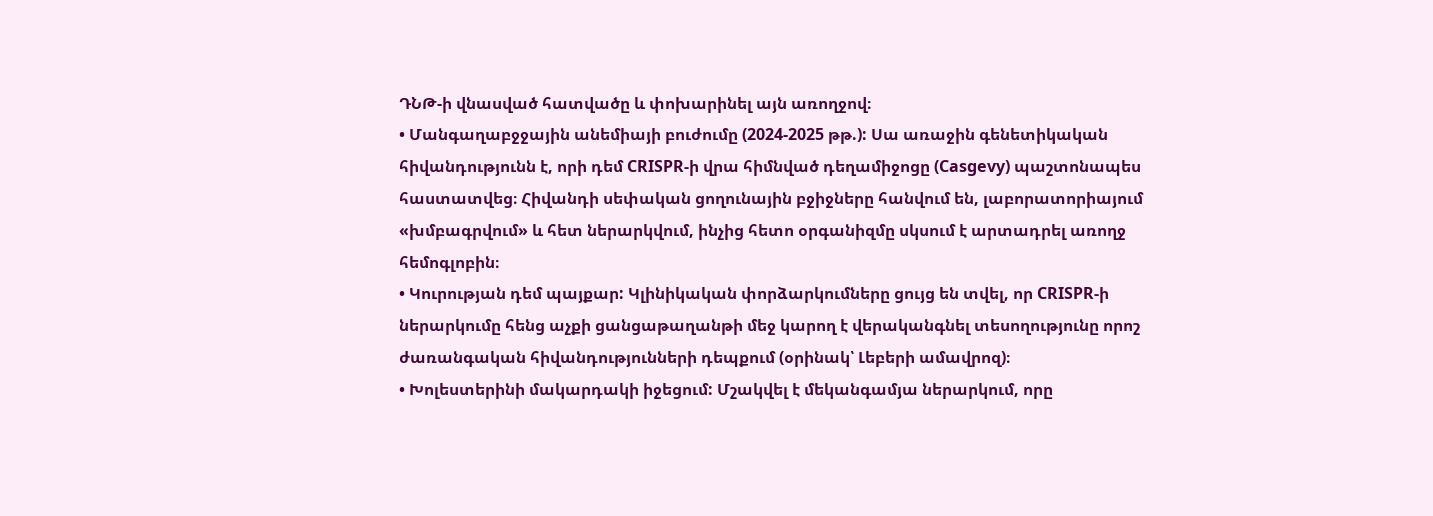ԴՆԹ-ի վնասված հատվածը և փոխարինել այն առողջով։
• Մանգաղաբջջային անեմիայի բուժումը (2024-2025 թթ.): Սա առաջին գենետիկական հիվանդությունն է, որի դեմ CRISPR-ի վրա հիմնված դեղամիջոցը (Casgevy) պաշտոնապես հաստատվեց։ Հիվանդի սեփական ցողունային բջիջները հանվում են, լաբորատորիայում «խմբագրվում» և հետ ներարկվում, ինչից հետո օրգանիզմը սկսում է արտադրել առողջ հեմոգլոբին։
• Կուրության դեմ պայքար: Կլինիկական փորձարկումները ցույց են տվել, որ CRISPR-ի ներարկումը հենց աչքի ցանցաթաղանթի մեջ կարող է վերականգնել տեսողությունը որոշ ժառանգական հիվանդությունների դեպքում (օրինակ՝ Լեբերի ամավրոզ)։
• Խոլեստերինի մակարդակի իջեցում: Մշակվել է մեկանգամյա ներարկում, որը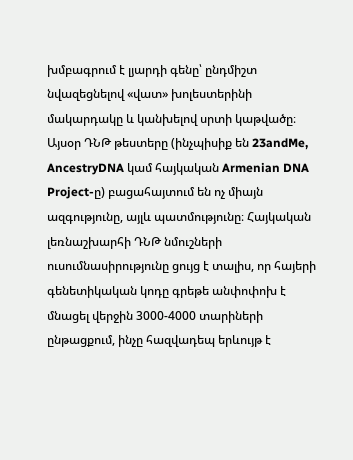խմբագրում է լյարդի գենը՝ ընդմիշտ նվազեցնելով «վատ» խոլեստերինի մակարդակը և կանխելով սրտի կաթվածը։
Այսօր ԴՆԹ թեստերը (ինչպիսիք են 23andMe, AncestryDNA կամ հայկական Armenian DNA Project-ը) բացահայտում են ոչ միայն ազգությունը, այլև պատմությունը։ Հայկական լեռնաշխարհի ԴՆԹ նմուշների ուսումնասիրությունը ցույց է տալիս, որ հայերի գենետիկական կոդը գրեթե անփոփոխ է մնացել վերջին 3000-4000 տարիների ընթացքում, ինչը հազվադեպ երևույթ է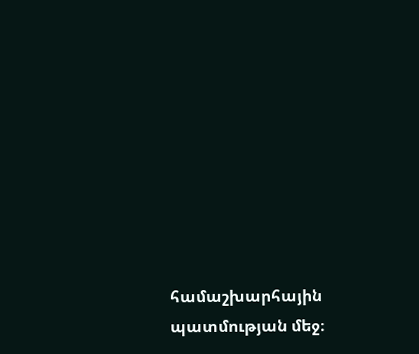համաշխարհային պատմության մեջ։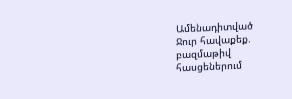Ամենադիտված
Ջուր հավաքեք. բազմաթիվ հասցեներում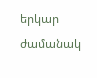երկար ժամանակ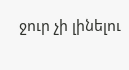ջուր չի լինելու